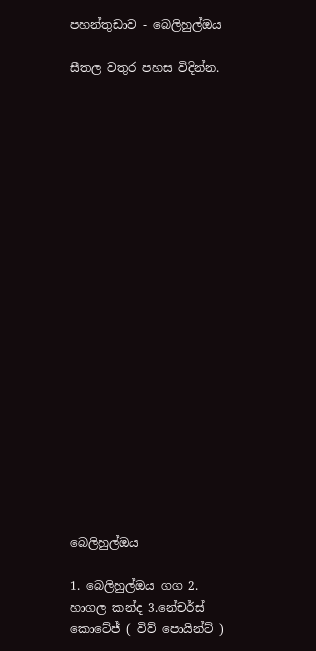පහන්තුඩාව - බෙලිහුල්ඔය

සීතල වතුර පහස විදින්න.





















බෙලිහුල්ඔය

1. බෙලිහුල්ඔය ගග 2. හාගල කන්ද 3.නේචර්ස් කොටේජ් ( විව් පොයින්ට් )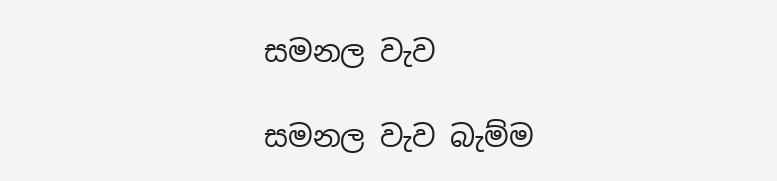සමනල වැව

සමනල වැව බැම්ම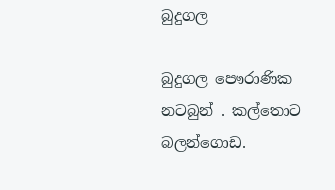බුදුගල

බුදුගල පෞරාණික නටබුන් . කල්තොට බලන්ගොඩ.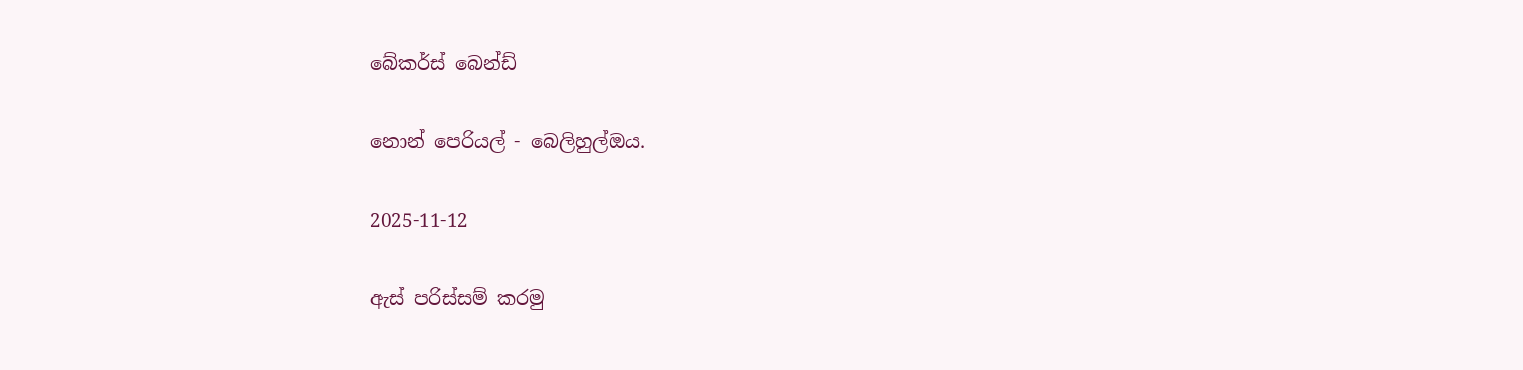බේකර්ස් බෙන්ඩ්

නොන් පෙරියල් - බෙලිහුල්ඔය.

2025-11-12

ඇස් පරිස්සම් කරමු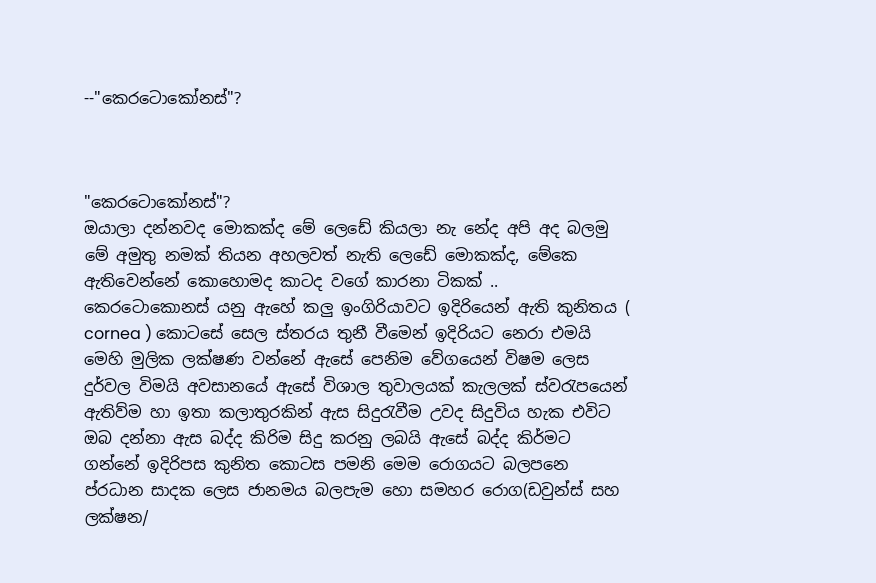--"කෙරටොකෝනස්"?



"කෙරටොකෝනස්"?
ඔයාලා දන්නවද මොකක්ද මේ ලෙඩේ කියලා නැ නේද අපි අද බලමු මේ අමුතු නමක් තියන අහලවත් නැති ලෙඩේ මොකක්ද, මේකෙ ඇතිවෙන්නේ කොහොමද කාටද වගේ කාරනා ටිකක් ..
කෙරටොකොනස් යනු ඇහේ කලු ඉංගිරියාවට ඉදිරියෙන් ඇති කුනිතය ( cornea ) කොටසේ සෙල ස්තරය තුනී වීමෙන් ඉදිරියට නෙරා එමයි මෙහි මුලික ලක්ෂණ වන්නේ ඇසේ පෙනිම වේගයෙන් විෂම ලෙස දුර්වල විමයි අවසානයේ ඇසේ විශාල තුවාලයක් කැලලක් ස්වරැපයෙන් ඇතිව්ම හා ඉතා කලාතුරකින් ඇස සිදුරැවීම උවද සිදුවිය හැක එවිට ඔබ දන්නා ඇස බද්ද කිරිම සිදු කරනු ලබයි ඇසේ බද්ද කිර්මට ගන්නේ ඉදිරිපස කුනිත කොටස පමනි මෙම රොගයට බලපනෙ ප්රධාන සාදක ලෙස ජානමය බලපැම හො සමහර රොග(ඩවුන්ස් සහ ලක්ෂන/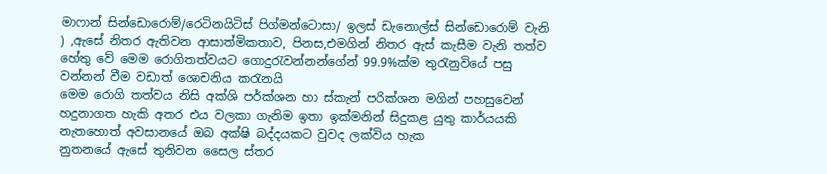මාෆාන් සින්ඩොරොම්/රෙටිනයිටිස් පිග්මන්ටොසා/ ඉලස් ඩැනොල්ස් සින්ඩොරොම් වැනි ) ,ඇසේ නිතර ඇතිවන ආසාත්මිකතාව, පිනස,එමගින් නිතර ඇස් කැසීම වැනි තත්ව හේතු වේ මෙම රොගිතත්වයට ගොදුරැවන්නන්ගේන් 99.9%ක්ම තුරැනුවියේ පසු වන්නන් වීම වඩාත් ශොචනිය කරැනයි
මෙම රොගි තත්වය නිසි අක්ශි පර්ක්ශන හා ස්කැන් පරික්ශන මගින් පහසුවෙන් හදුනාගත හැකි අතර එය වලකා ගැනිම ඉතා ඉක්මනින් සිදුකළ යුතු කාර්යයකි නැතහොත් අවසානයේ ඔබ අක්ෂි බද්දයකට වුවද ලක්විය හැක
නුතනයේ ඇසේ තුනිවන සෛල ස්තර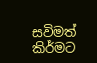සවිමත් කිර්මට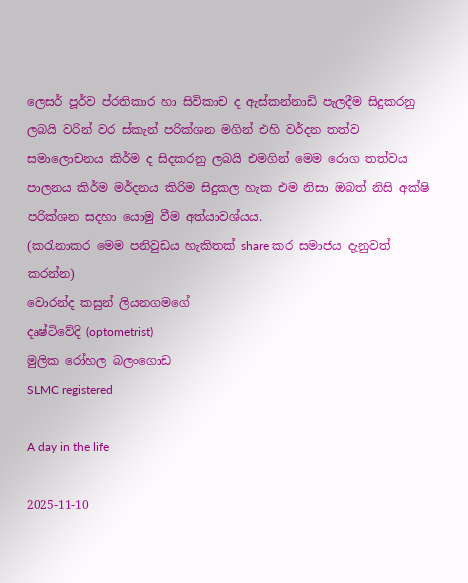ලෙසර් පූර්ව ප්රතිකාර හා සිවිකාච ද ඇස්කන්නාඩි පැලදීම සිදුකරනු ලබයි වරින් වර ස්කැන් පරික්ශන මගින් එහි වර්දන තත්ව සමාලොචනය කිර්ම ද සිදකරනු ලබයි එමගින් මෙම රොග තත්වය පාලනය කිර්ම මර්දනය කිරිම සිදුකල හැක එම නිසා ඔබත් නිසි අක්ෂි පරික්ශන සදහා යොමු වීම අත්යාවශ්යය.
(කරැනාකර මෙම පනිවුඩය හැකිතක් share කර සමාජය දැනුවත් කරන්න)
වොරන්ද කසුන් ලියනගමගේ
දෘෂ්ටිවේදි (optometrist)
මුලික රෝහල බලංගොඩ
SLMC registered

A day in the life

2025-11-10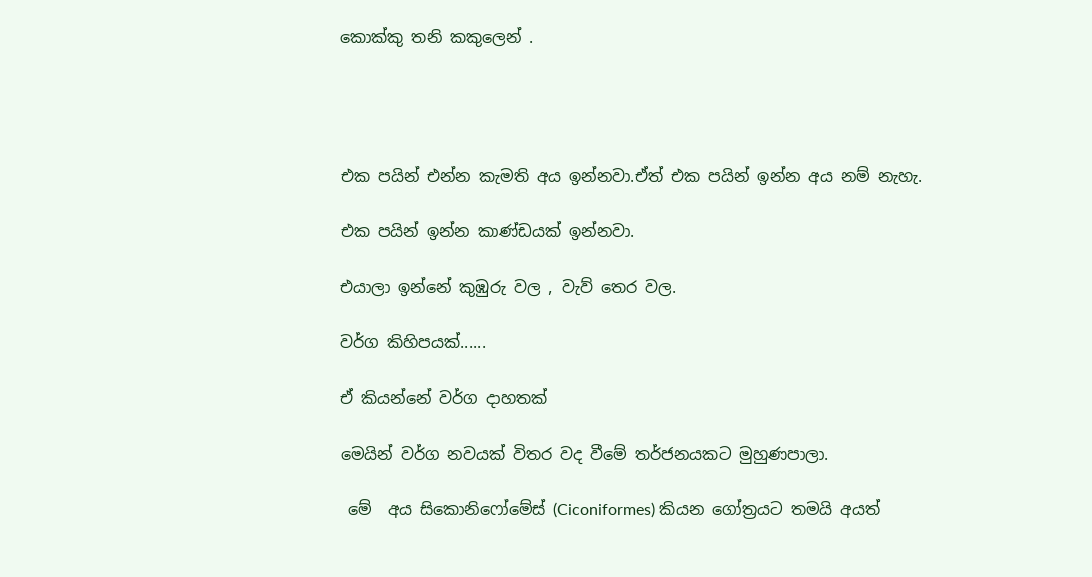කොක්කු තනි කකුලෙන් .




එක පයින් එන්න කැමති අය ඉන්නවා.ඒත් එක පයින් ඉන්න අය නම් නැහැ.

එක පයින් ඉන්න කාණ්ඩයක් ඉන්නවා.

එයාලා ඉන්නේ කුඹුරු වල , වැව් තෙර වල.

වර්ග කිහිපයක්......

ඒ කියන්නේ වර්ග දාහතක්

මෙයින් වර්ග නවයක් විතර වද වීමේ තර්ජනයකට මුහුණපාලා.

 මේ  අය සිකොනිෆෝමේස් (Ciconiformes) කියන ගෝත්‍රයට තමයි අයත්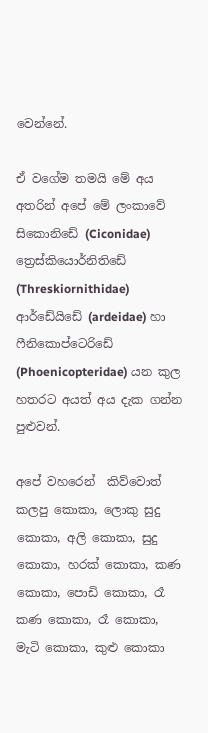වෙන්නේ.

ඒ වගේම තමයි මේ අය අතරින් අපේ මේ ලංකාවේ සිකොනිඩේ (Ciconidae) ත්‍රෙස්කියොර්නිතිඩේ (Threskiornithidae) ආර්ඩේයිඩේ (ardeidae) හා ෆීනිකොප්ටෙරිඩේ (Phoenicopteridae) යන කුල හතරට අයත් අය දැක ගන්න පුළුවන්.

අපේ වහරෙන්  කිව්වොත් කලපු කොකා, ලොකු සුදු කොකා, අලි කොකා, සුදු කොකා, හරක් කොකා, කණ කොකා, පොඩි කොකා, රෑ කණ කොකා, රෑ කොකා, මැටි කොකා, කුළු කොකා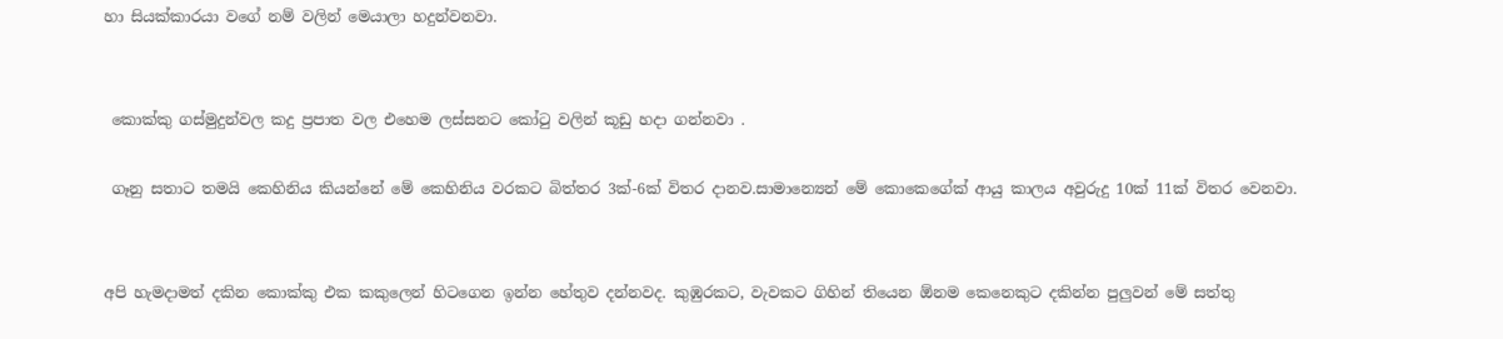හා සියක්කාරයා වගේ නම් වලින් මෙයාලා හදුන්වනවා.


 කොක්කු ගස්මුදුන්වල කදු ප්‍රපාත වල එහෙම ලස්සනට කෝටු වලින් කූඩු හදා ගන්නවා .

 ගෑනු සතාට තමයි කෙහිනිය කියන්නේ මේ කෙහිනිය වරකට බිත්තර 3ක්-6ක් විතර දානව.සාමාන්‍යෙන් මේ කොකෙගේක් ආයු කාලය අවුරුදු 10ක් 11ක් විතර වෙනවා.


අපි හැමදාමත් දකින කොක්කු එක කකුලෙන් හිටගෙන ඉන්න හේතුව දන්නවද. කුඹුරකට, වැවකට ගිහින් තියෙන ඕනම කෙනෙකුට දකින්න පුලුවන් මේ සත්තු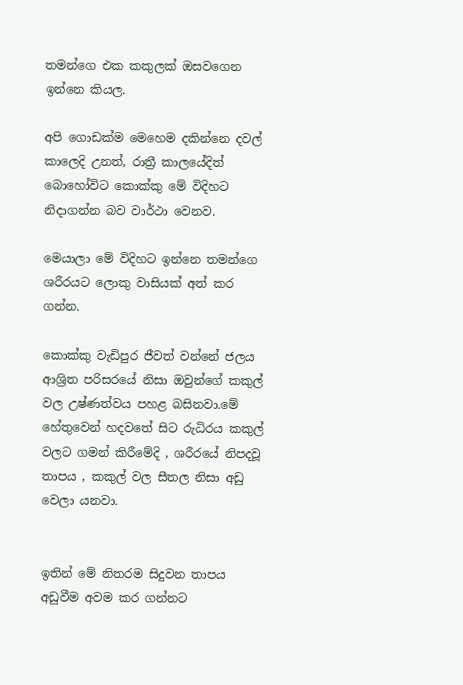තමන්ගෙ එක කකුලක් ඔසවගෙන ඉන්නෙ කියල.

අපි ගොඩක්ම මෙහෙම දකින්නෙ දවල් කාලෙදි උනත්, රාත්‍රී කාලයේදිත් බොහෝවිට කොක්කු මේ විදිහට නිදාගන්න බව වාර්ථා වෙනව.

මෙයාලා මේ විදිහට ඉන්නෙ තමන්ගෙ ශරීරයට ලොකු වාසියක් අත් කර ගන්න.

කොක්කු වැඩිපුර ජීවත් වන්නේ ජලය ආශ්‍රිත පරිසරයේ නිසා ඔවුන්ගේ කකුල් වල උෂ්ණත්වය පහළ බසිනවා.මේ හේතුවෙන් හදවතේ සිට රුධිරය කකුල් වලට ගමන් කිරීමේදි , ශරීරයේ නිපදවූ තාපය , කකුල් වල සීතල නිසා අඩු වෙලා යනවා.


ඉතින් මේ නිතරම සිදුවන තාපය අඩුවීම අවම කර ගන්නට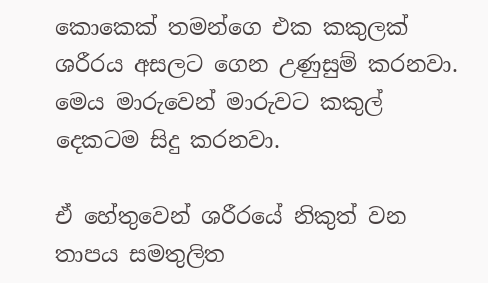කොකෙක් තමන්ගෙ එක කකුලක් ශරීරය අසලට ගෙන උණුසුම් කරනවා. මෙය මාරුවෙන් මාරුවට කකුල් දෙකටම සිදු කරනවා.

ඒ හේතුවෙන් ශරීරයේ නිකුත් වන තාපය සමතුලිත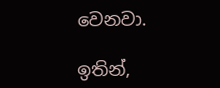වෙනවා.

ඉතින්,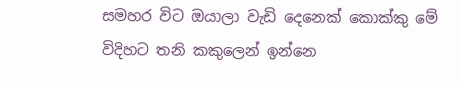සමහර විට ඔයාලා වැඩි දෙනෙක් කොක්කු මේ විදිහට තනි කකුලෙන් ඉන්නෙ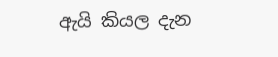ඇයි කියල දැන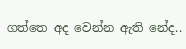ගත්තෙ අද වෙන්න ඇති නේද..